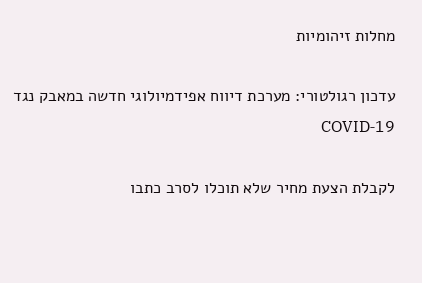מחלות זיהומיות

עדכון רגולטורי: מערכת דיווח אפידמיולוגי חדשה במאבק נגד COVID‑19

לקבלת הצעת מחיר שלא תוכלו לסרב כתבו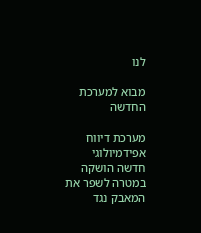לנו

מבוא למערכת החדשה

מערכת דיווח אפידמיולוגי חדשה הושקה במטרה לשפר את המאבק נגד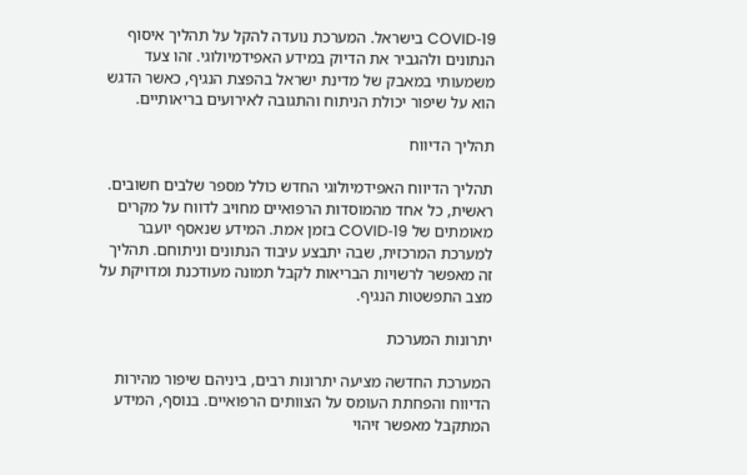COVID‑19 בישראל. המערכת נועדה להקל על תהליך איסוף הנתונים ולהגביר את הדיוק במידע האפידמיולוגי. זהו צעד משמעותי במאבק של מדינת ישראל בהפצת הנגיף, כאשר הדגש הוא על שיפור יכולת הניתוח והתגובה לאירועים בריאותיים.

תהליך הדיווח

תהליך הדיווח האפידמיולוגי החדש כולל מספר שלבים חשובים. ראשית, כל אחד מהמוסדות הרפואיים מחויב לדווח על מקרים מאומתים של COVID‑19 בזמן אמת. המידע שנאסף יועבר למערכת המרכזית, שבה יתבצע עיבוד הנתונים וניתוחם. תהליך זה מאפשר לרשויות הבריאות לקבל תמונה מעודכנת ומדויקת על מצב התפשטות הנגיף.

יתרונות המערכת

המערכת החדשה מציעה יתרונות רבים, ביניהם שיפור מהירות הדיווח והפחתת העומס על הצוותים הרפואיים. בנוסף, המידע המתקבל מאפשר זיהוי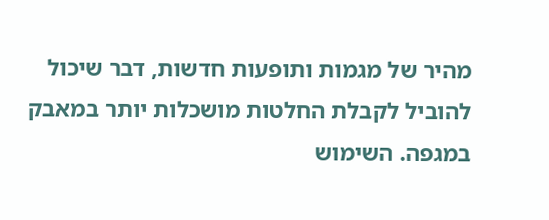מהיר של מגמות ותופעות חדשות, דבר שיכול להוביל לקבלת החלטות מושכלות יותר במאבק במגפה. השימוש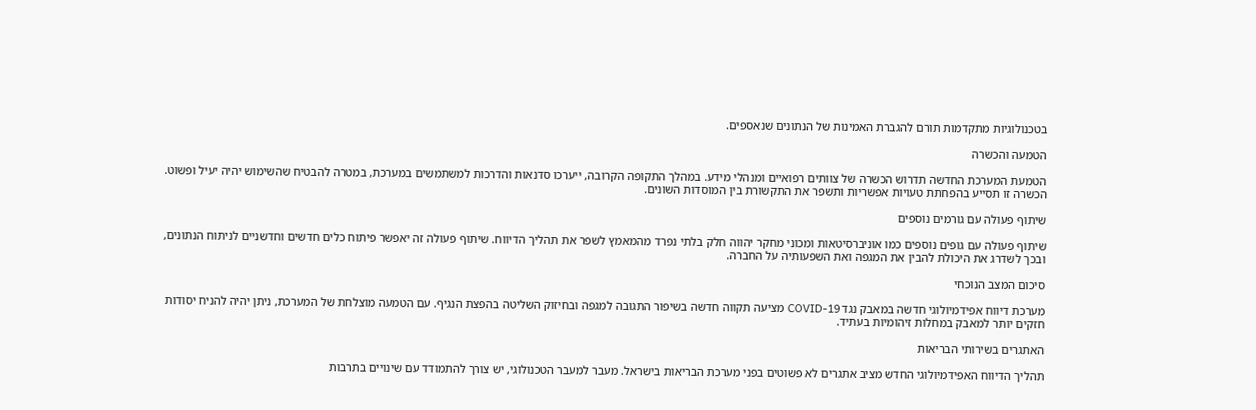בטכנולוגיות מתקדמות תורם להגברת האמינות של הנתונים שנאספים.

הטמעה והכשרה

הטמעת המערכת החדשה תדרוש הכשרה של צוותים רפואיים ומנהלי מידע. במהלך התקופה הקרובה, ייערכו סדנאות והדרכות למשתמשים במערכת, במטרה להבטיח שהשימוש יהיה יעיל ופשוט. הכשרה זו תסייע בהפחתת טעויות אפשריות ותשפר את התקשורת בין המוסדות השונים.

שיתוף פעולה עם גורמים נוספים

שיתוף פעולה עם גופים נוספים כמו אוניברסיטאות ומכוני מחקר יהווה חלק בלתי נפרד מהמאמץ לשפר את תהליך הדיווח. שיתוף פעולה זה יאפשר פיתוח כלים חדשים וחדשניים לניתוח הנתונים, ובכך לשדרג את היכולת להבין את המגפה ואת השפעותיה על החברה.

סיכום המצב הנוכחי

מערכת דיווח אפידמיולוגי חדשה במאבק נגד COVID‑19 מציעה תקווה חדשה בשיפור התגובה למגפה ובחיזוק השליטה בהפצת הנגיף. עם הטמעה מוצלחת של המערכת, ניתן יהיה להניח יסודות חזקים יותר למאבק במחלות זיהומיות בעתיד.

האתגרים בשירותי הבריאות

תהליך הדיווח האפידמיולוגי החדש מציב אתגרים לא פשוטים בפני מערכת הבריאות בישראל. מעבר למעבר הטכנולוגי, יש צורך להתמודד עם שינויים בתרבות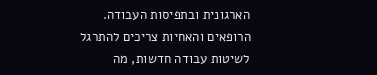הארגונית ובתפיסות העבודה. הרופאים והאחיות צריכים להתרגל לשיטות עבודה חדשות, מה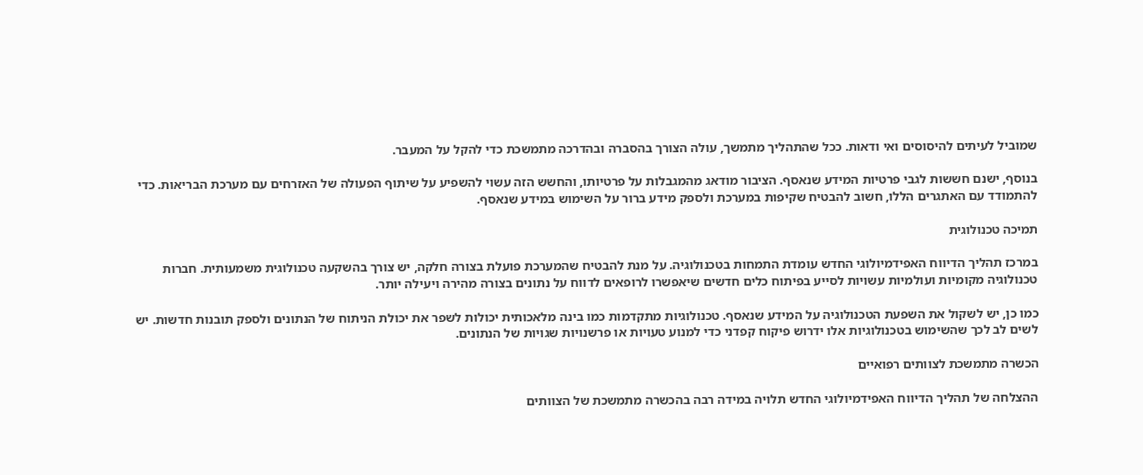שמוביל לעיתים להיסוסים ואי ודאות. ככל שהתהליך מתמשך, עולה הצורך בהסברה ובהדרכה מתמשכת כדי להקל על המעבר.

בנוסף, ישנם חששות לגבי פרטיות המידע שנאסף. הציבור מודאג מהמגבלות על פרטיותו, והחשש הזה עשוי להשפיע על שיתוף הפעולה של האזרחים עם מערכת הבריאות. כדי להתמודד עם האתגרים הללו, חשוב להבטיח שקיפות במערכת ולספק מידע ברור על השימוש במידע שנאסף.

תמיכה טכנולוגית

במרכז תהליך הדיווח האפידמיולוגי החדש עומדת התמחות בטכנולוגיה. על מנת להבטיח שהמערכת פועלת בצורה חלקה, יש צורך בהשקעה טכנולוגית משמעותית. חברות טכנולוגיה מקומיות ועולמיות עשויות לסייע בפיתוח כלים חדשים שיאפשרו לרופאים לדווח על נתונים בצורה מהירה ויעילה יותר.

כמו כן, יש לשקול את השפעת הטכנולוגיה על המידע שנאסף. טכנולוגיות מתקדמות כמו בינה מלאכותית יכולות לשפר את יכולת הניתוח של הנתונים ולספק תובנות חדשות. יש לשים לב לכך שהשימוש בטכנולוגיות אלו ידרוש פיקוח קפדני כדי למנוע טעויות או פרשנויות שגויות של הנתונים.

הכשרה מתמשכת לצוותים רפואיים

ההצלחה של תהליך הדיווח האפידמיולוגי החדש תלויה במידה רבה בהכשרה מתמשכת של הצוותים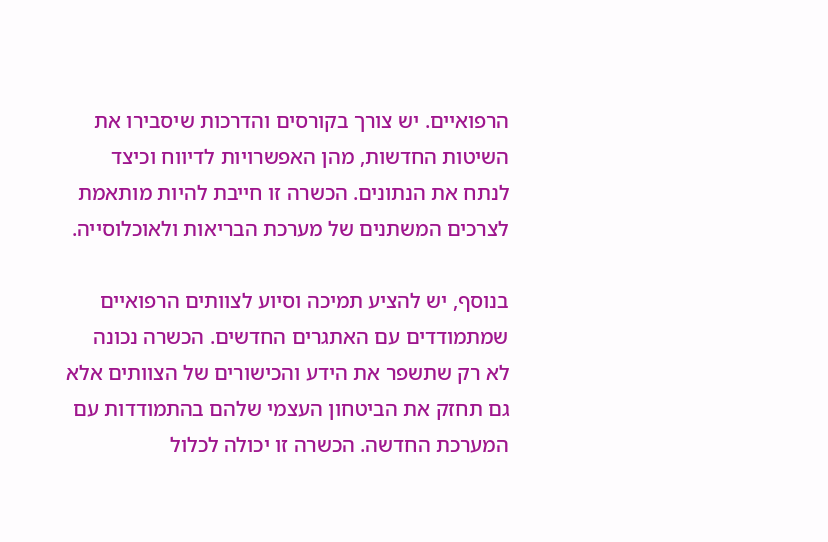הרפואיים. יש צורך בקורסים והדרכות שיסבירו את השיטות החדשות, מהן האפשרויות לדיווח וכיצד לנתח את הנתונים. הכשרה זו חייבת להיות מותאמת לצרכים המשתנים של מערכת הבריאות ולאוכלוסייה.

בנוסף, יש להציע תמיכה וסיוע לצוותים הרפואיים שמתמודדים עם האתגרים החדשים. הכשרה נכונה לא רק שתשפר את הידע והכישורים של הצוותים אלא גם תחזק את הביטחון העצמי שלהם בהתמודדות עם המערכת החדשה. הכשרה זו יכולה לכלול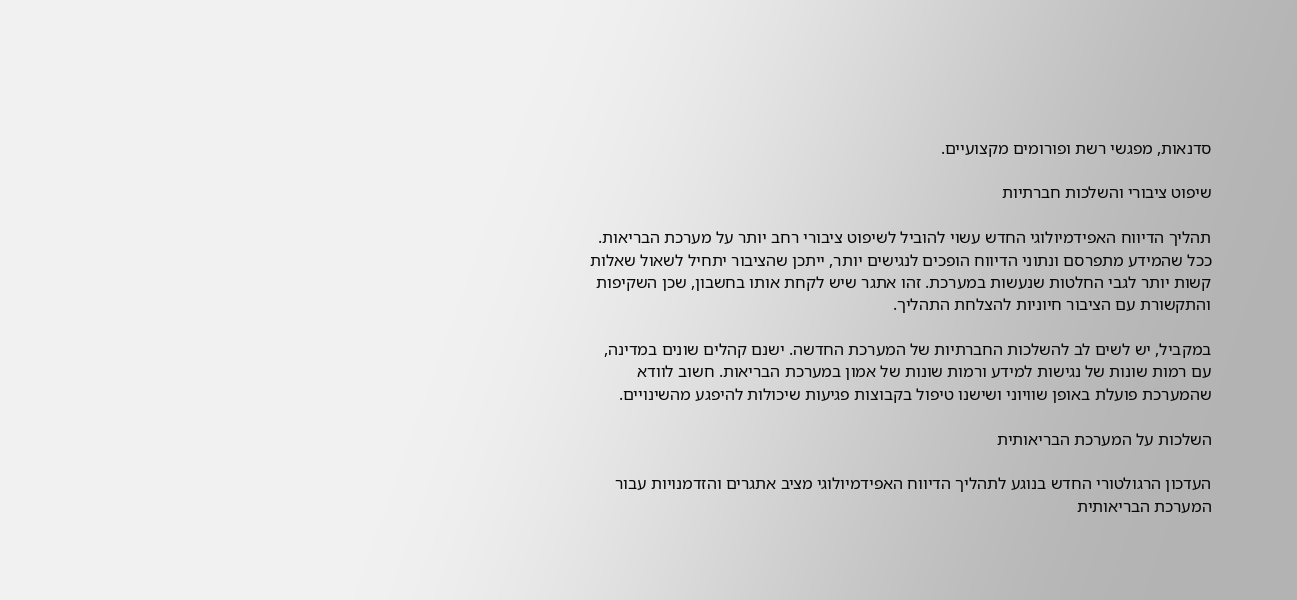סדנאות, מפגשי רשת ופורומים מקצועיים.

שיפוט ציבורי והשלכות חברתיות

תהליך הדיווח האפידמיולוגי החדש עשוי להוביל לשיפוט ציבורי רחב יותר על מערכת הבריאות. ככל שהמידע מתפרסם ונתוני הדיווח הופכים לנגישים יותר, ייתכן שהציבור יתחיל לשאול שאלות קשות יותר לגבי החלטות שנעשות במערכת. זהו אתגר שיש לקחת אותו בחשבון, שכן השקיפות והתקשורת עם הציבור חיוניות להצלחת התהליך.

במקביל, יש לשים לב להשלכות החברתיות של המערכת החדשה. ישנם קהלים שונים במדינה, עם רמות שונות של נגישות למידע ורמות שונות של אמון במערכת הבריאות. חשוב לוודא שהמערכת פועלת באופן שוויוני ושישנו טיפול בקבוצות פגיעות שיכולות להיפגע מהשינויים.

השלכות על המערכת הבריאותית

העדכון הרגולטורי החדש בנוגע לתהליך הדיווח האפידמיולוגי מציב אתגרים והזדמנויות עבור המערכת הבריאותית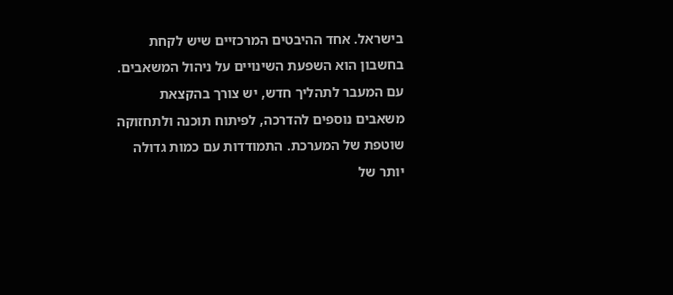בישראל. אחד ההיבטים המרכזיים שיש לקחת בחשבון הוא השפעת השינויים על ניהול המשאבים. עם המעבר לתהליך חדש, יש צורך בהקצאת משאבים נוספים להדרכה, לפיתוח תוכנה ולתחזוקה שוטפת של המערכת. התמודדות עם כמות גדולה יותר של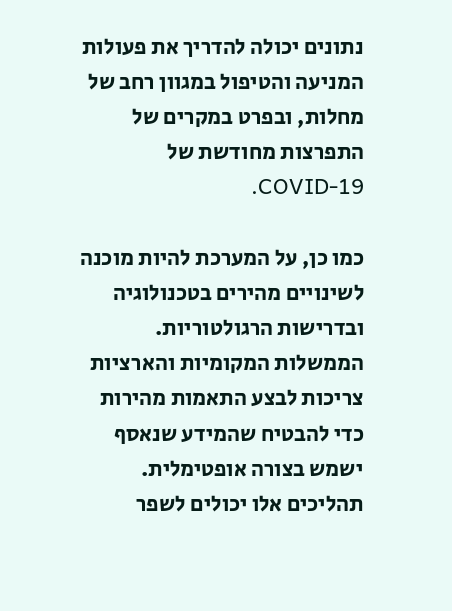נתונים יכולה להדריך את פעולות המניעה והטיפול במגוון רחב של מחלות, ובפרט במקרים של התפרצות מחודשת של COVID-19.

כמו כן, על המערכת להיות מוכנה לשינויים מהירים בטכנולוגיה ובדרישות הרגולטוריות. הממשלות המקומיות והארציות צריכות לבצע התאמות מהירות כדי להבטיח שהמידע שנאסף ישמש בצורה אופטימלית. תהליכים אלו יכולים לשפר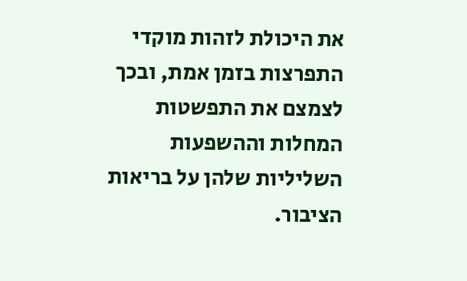את היכולת לזהות מוקדי התפרצות בזמן אמת, ובכך לצמצם את התפשטות המחלות וההשפעות השליליות שלהן על בריאות הציבור.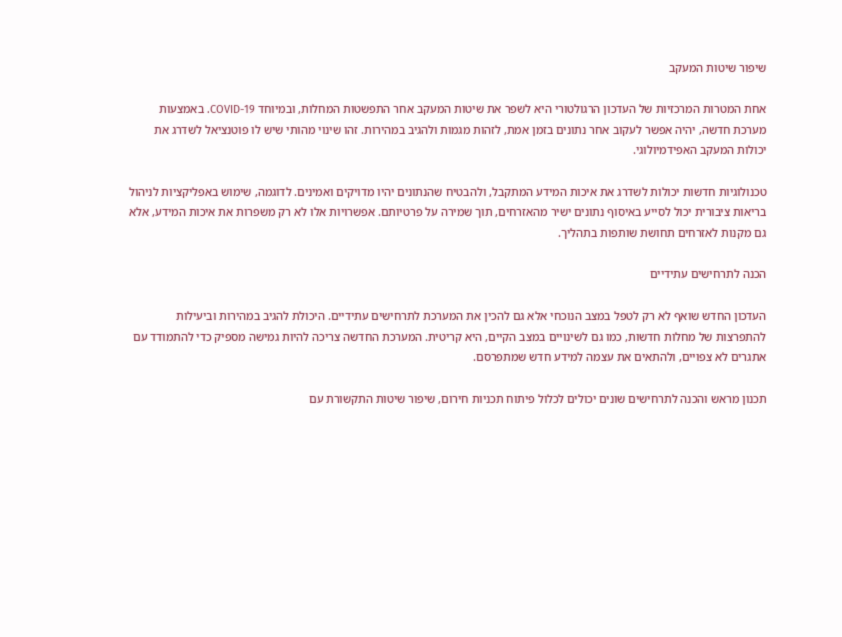שיפור שיטות המעקב

אחת המטרות המרכזיות של העדכון הרגולטורי היא לשפר את שיטות המעקב אחר התפשטות המחלות, ובמיוחד COVID-19. באמצעות מערכת חדשה, יהיה אפשר לעקוב אחר נתונים בזמן אמת, לזהות מגמות ולהגיב במהירות. זהו שינוי מהותי שיש לו פוטנציאל לשדרג את יכולות המעקב האפידמיולוגי.

טכנולוגיות חדשות יכולות לשדרג את איכות המידע המתקבל, ולהבטיח שהנתונים יהיו מדויקים ואמינים. לדוגמה, שימוש באפליקציות לניהול בריאות ציבורית יכול לסייע באיסוף נתונים ישיר מהאזרחים, תוך שמירה על פרטיותם. אפשרויות אלו לא רק משפרות את איכות המידע, אלא גם מקנות לאזרחים תחושת שותפות בתהליך.

הכנה לתרחישים עתידיים

העדכון החדש שואף לא רק לטפל במצב הנוכחי אלא גם להכין את המערכת לתרחישים עתידיים. היכולת להגיב במהירות וביעילות להתפרצות של מחלות חדשות, כמו גם לשינויים במצב הקיים, היא קריטית. המערכת החדשה צריכה להיות גמישה מספיק כדי להתמודד עם אתגרים לא צפויים, ולהתאים את עצמה למידע חדש שמתפרסם.

תכנון מראש והכנה לתרחישים שונים יכולים לכלול פיתוח תכניות חירום, שיפור שיטות התקשורת עם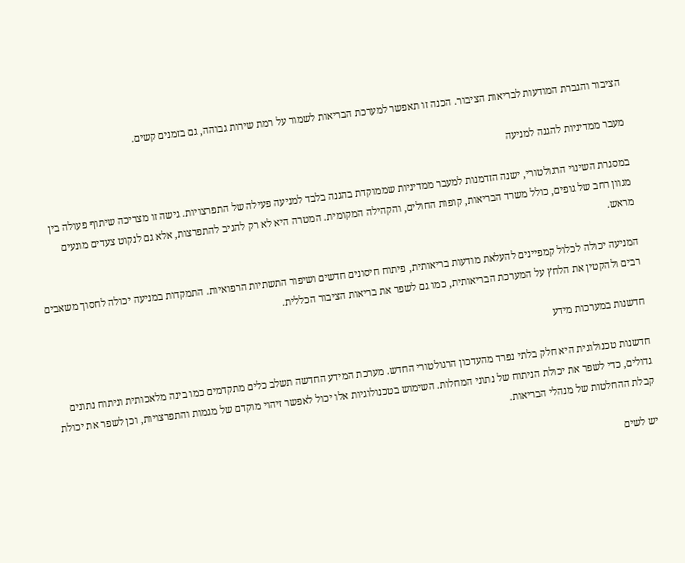הציבור והגברת המודעות לבריאות הציבור. הכנה זו תאפשר למערכת הבריאות לשמור על רמת שירות גבוהה, גם בזמנים קשים.

מעבר ממדיניות להגנה למניעה

במסגרת השינוי הרגולטורי, ישנה הזדמנות למעבר ממדיניות שממוקדת בהגנה בלבד למניעה פעילה של התפרצויות. גישה זו מצריכה שיתוף פעולה בין מגוון רחב של גופים, כולל משרד הבריאות, קופות החולים, והקהילה המקומית. המטרה היא לא רק להגיב להתפרצות, אלא גם לנקוט צעדים מונעים מראש.

המניעה יכולה לכלול קמפיינים להעלאת מודעות בריאותית, פיתוח חיסונים חדשים ושיפור התשתיות הרפואיות. התמקדות במניעה יכולה לחסוך משאבים רבים ולהקטין את הלחץ על המערכת הבריאותית, כמו גם לשפר את בריאות הציבור הכללית.

חדשנות במערכות מידע

חדשנות טכנולוגית היא חלק בלתי נפרד מהעדכון הרגולטורי החדש. מערכת המידע החדשה תשלב כלים מתקדמים כמו בינה מלאכותית וניתוח נתונים גדולים, כדי לשפר את יכולת הניתוח של נתוני המחלות. השימוש בטכנולוגיות אלו יכול לאפשר זיהוי מוקדם של מגמות והתפרצויות, וכן לשפר את יכולת קבלת ההחלטות של מנהלי הבריאות.

יש לשים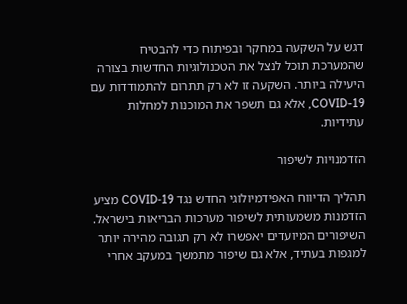דגש על השקעה במחקר ובפיתוח כדי להבטיח שהמערכת תוכל לנצל את הטכנולוגיות החדשות בצורה היעילה ביותר. השקעה זו לא רק תתרום להתמודדות עם COVID-19, אלא גם תשפר את המוכנות למחלות עתידיות.

הזדמנויות לשיפור

תהליך הדיווח האפידמיולוגי החדש נגד COVID‑19 מציע הזדמנות משמעותית לשיפור מערכות הבריאות בישראל. השיפורים המיועדים יאפשרו לא רק תגובה מהירה יותר למגפות בעתיד, אלא גם שיפור מתמשך במעקב אחרי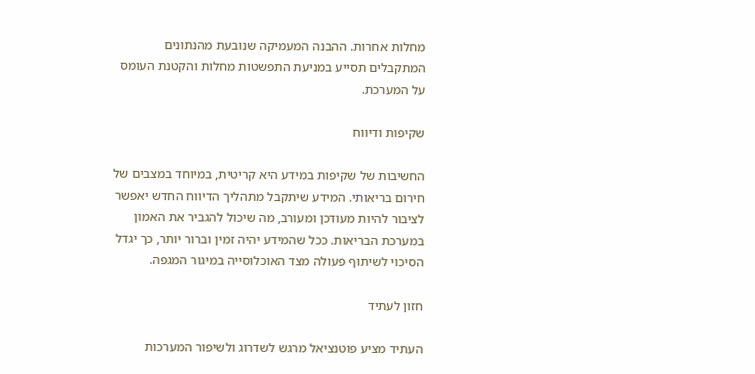מחלות אחרות. ההבנה המעמיקה שנובעת מהנתונים המתקבלים תסייע במניעת התפשטות מחלות והקטנת העומס על המערכת.

שקיפות ודיווח

החשיבות של שקיפות במידע היא קריטית, במיוחד במצבים של חירום בריאותי. המידע שיתקבל מתהליך הדיווח החדש יאפשר לציבור להיות מעודכן ומעורב, מה שיכול להגביר את האמון במערכת הבריאות. ככל שהמידע יהיה זמין וברור יותר, כך יגדל הסיכוי לשיתוף פעולה מצד האוכלוסייה במיגור המגפה.

חזון לעתיד

העתיד מציע פוטנציאל מרגש לשדרוג ולשיפור המערכות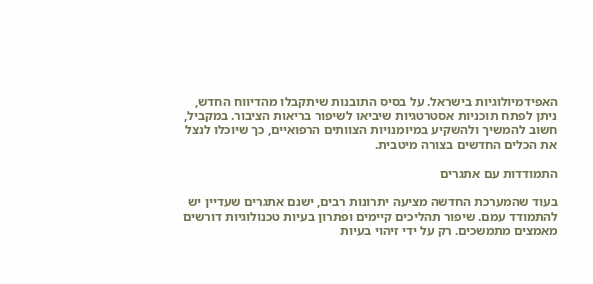האפידמיולוגיות בישראל. על בסיס התובנות שיתקבלו מהדיווח החדש, ניתן לפתח תוכניות אסטרטגיות שיביאו לשיפור בריאות הציבור. במקביל, חשוב להמשיך ולהשקיע במיומנויות הצוותים הרפואיים, כך שיוכלו לנצל את הכלים החדשים בצורה מיטבית.

התמודדות עם אתגרים

בעוד שהמערכת החדשה מציעה יתרונות רבים, ישנם אתגרים שעדיין יש להתמודד עמם. שיפור תהליכים קיימים ופתרון בעיות טכנולוגיות דורשים מאמצים מתמשכים. רק על ידי זיהוי בעיות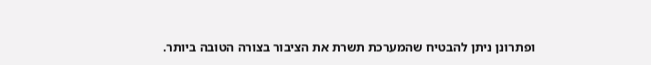ופתרונן ניתן להבטיח שהמערכת תשרת את הציבור בצורה הטובה ביותר.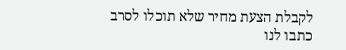לקבלת הצעת מחיר שלא תוכלו לסרב כתבו לנו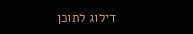דילוג לתוכן